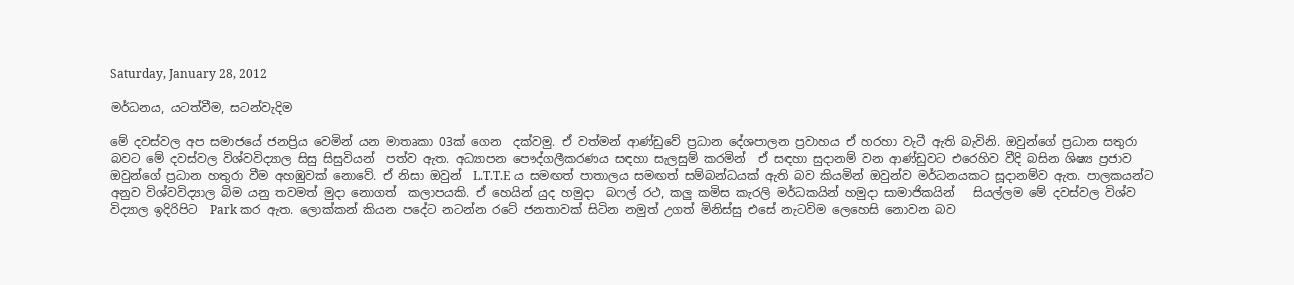Saturday, January 28, 2012

මර්ධනය, යටත්වීම, සටන්වැදිම

මේ දවස්වල අප සමාජයේ ජනප්‍රිය වෙමින් යන මාතෘකා 03ක් ගෙන  දක්වමු. ඒ වත්මන් ආණ්ඩුවේ ප්‍රධාන දේශපාලන ප්‍රවාහය ඒ හරහා වැටී ඇති බැවිනි. ඔවුන්ගේ ප්‍රධාන සතුරා
බවට මේ දවස්වල විශ්වවිද්‍යාල සිසු සිසුවියන්  පත්ව ඇත. අධ්‍යාපන පෞද්ගලීකරණය සඳහා සැලසුම් කරමින්  ඒ සඳහා සුදානම් වන ආණ්ඩුවට එරෙහිව වීදි බසින ශිෂ්‍ය ප්‍රජාව
ඔවුන්ගේ ප්‍රධාන හතුරා වීම අහඹුවක් නොවේ. ඒ නිසා ඔවුන්  L.T.T.E ය සමඟත් පාතාලය සමඟත් සම්බන්ධයක් ඇති බව කියමින් ඔවුන්ව මර්ධනයකට සූදානම්ව ඇත. පාලකයන්ට
අනුව විශ්වවිද්‍යාල බිම යනු තවමත් මුදා නොගත්  කලාපයකි. ඒ හෙයින් යුද හමුදා  බෆල් රථ, කලු කමිස කැරලි මර්ධකයින් හමුදා සාමාජිකයින්   සියල්ලම මේ දවස්වල විශ්ව
විද්‍යාල ඉදිරිපිට  Park කර ඇත. ලොක්කන් කියන පදේට නටන්න රටේ ජනතාවක් සිටින නමුත් උගත් මිනිස්සු එසේ නැටවිම ලෙහෙසි නොවන බව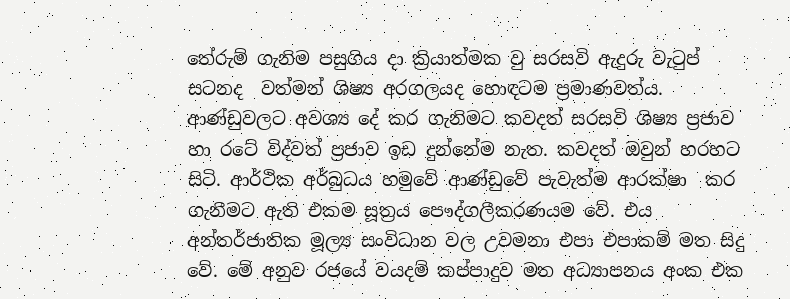තේරුම් ගැනිම පසුගිය දා ක්‍රියාත්මක වු සරසවි ඇදුරු වැටුප්
සටනද  වත්මන් ශිෂ්‍ය අරගලයද හොඳටම ප්‍රමාණවත්ය. ආණ්ඩුවලට අවශ්‍ය දේ කර ගැනිමට කවදත් සරසවි ශිෂ්‍ය ප්‍රජාව හා රටේ විද්වත් ප්‍රජාව ඉඩ දුන්නේම නැත. කවදත් ඔවුන් හරහට සිටි. ආර්ථික අර්බුධය හමුවේ ආණ්ඩුවේ පැවැත්ම ආරක්ෂා  කර ගැනීමට ඇති එකම සූත්‍රය පෞද්ගලීකරණයම වේ. එය අන්තර්ජාතික මූල්‍ය සංවිධාන වල උවමනා එපා එපාකම් මත සිදු වේ. මේ අනුව රජයේ වයදම් කප්පාදුව මත අධ්‍යාපනය අංක එක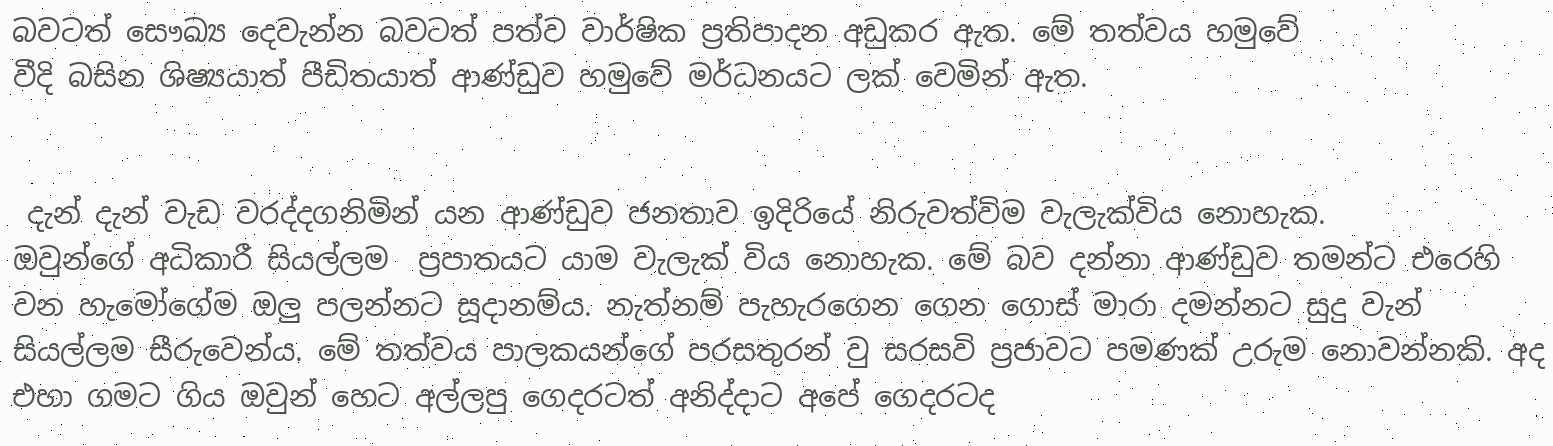බවටත් සෞඛ්‍ය දෙවැන්න බවටත් පත්ව වාර්ෂික ප්‍රතිපාදන අඩුකර ඇත. මේ තත්වය හමුවේ
වීදි බසින ශිෂ්‍යයාත් පීඩිතයාත් ආණ්ඩුව හමුවේ මර්ධනයට ලක් වෙමින් ඇත.


 දැන් දැන් වැඩ වරද්දගනිමින් යන ආණ්ඩුව ජනතාව ඉදිරියේ නිරුවත්විම වැලැක්විය නොහැක.
ඔවුන්ගේ අධිකාරී සියල්ලම  ප්‍රපාතයට යාම වැලැක් විය නොහැක. මේ බව දන්නා ආණ්ඩුව තමන්ට එරෙහි වන හැමෝගේම ඔලු පලන්නට සූදානම්ය. නැත්නම් පැහැරගෙන ගෙන ගොස් මාරා දමන්නට සුදු වැන් සියල්ලම සීරුවෙන්ය. මේ තත්වය පාලකයන්ගේ පරසතුරන් වු සරසවි ප්‍රජාවට පමණක් උරුම නොවන්නකි. අද එහා ගමට ගිය ඔවුන් හෙට අල්ලපු ගෙදරටත් අනිද්දාට අපේ ගෙදරටද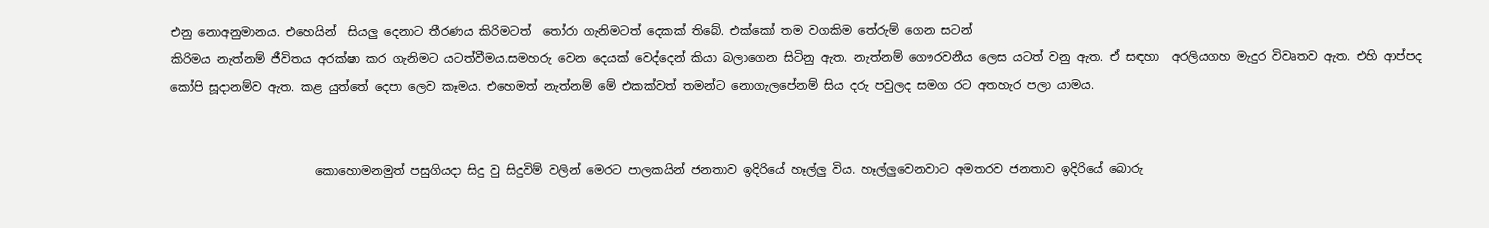එනු නොඅනුමානය. එහෙයින්  සියලු දෙනාට තීරණය කිරිමටත්  තෝරා ගැනිමටත් දෙකක් තිබේ. එක්කෝ තම වගකිම තේරුම් ගෙන සටන්
කිරිමය නැත්නම් ජීවිතය අරක්ෂා කර ගැනිමට යටත්වීමය.සමහරු වෙන දෙයක් වෙද්දෙන් කියා බලාගෙන සිටිනු ඇත. නැත්නම් ගෞරවනීය ලෙස යටත් වනු ඇත. ඒ සඳහා  අරලියගහ මැදුර විවෘතව ඇත. එහි ආප්පද කෝපි සූදානම්ව ඇත. කළ යුත්තේ දෙපා ලෙව කෑමය. එහෙමත් නැත්නම් මේ එකක්වත් තමන්ට නොගැලපේනම් සිය දරු පවුලද සමග රට අතහැර පලා යාමය.


                        කොහොමනමුත් පසුගියදා සිදු වු සිදුවිම් වලින් මෙරට පාලකයින් ජනතාව ඉදිරියේ හෑල්ලු විය. හෑල්ලුවෙනවාට අමතරව ජනතාව ඉදිරියේ බොරු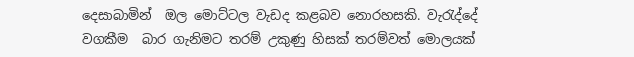දෙසාබාමින්  ඔල මොට්ටල වැඩද කළබව නොරහසකි. වැරැද්දේ වගකීම  බාර ගැනිමට තරම් උකුණු හිසක් තරම්වත් මොලයක්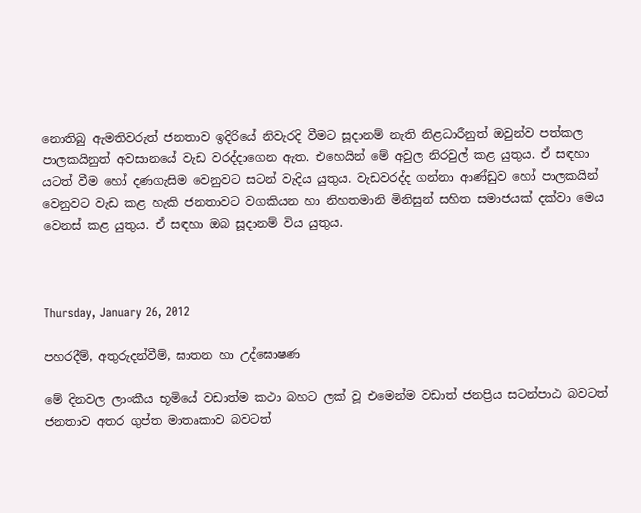නොතිබු ඇමතිවරුත් ජනතාව ඉදිරියේ නිවැරදි වීමට සූදානම් නැති නිළධාරීනුත් ඔවුන්ව පත්කල  පාලකයිනුත් අවසානයේ වැඩ වරද්දාගෙන ඇත. එහෙයින් මේ අවුල නිරවුල් කළ යුතුය. ඒ සඳහා යටත් වීම හෝ දණගැසිම වෙනුවට සටන් වැදිය යුතුය. වැඩවරද්ද ගන්නා ආණ්ඩුව හෝ පාලකයින් වෙනුවට වැඩ කළ හැකි ජනතාවට වගකියන හා නිහතමානි මිනිසුන් සහිත සමාජයක් දක්වා මෙය වෙනස් කළ යුතුය. ඒ සඳහා ඔබ සූදානම් විය යුතුය.



Thursday, January 26, 2012

පහරදීම්, අතුරුදන්වීම්, ඝාතන හා උද්ඝොෂණ

මේ දිනවල ලාංකීය භූමියේ වඩාත්ම කථා බහට ලක් වූ එමෙන්ම වඩාත් ජනප්‍රිය සටන්පාඨ බවටත්
ජනතාව අතර ගුප්ත මාතෘකාව බවටත්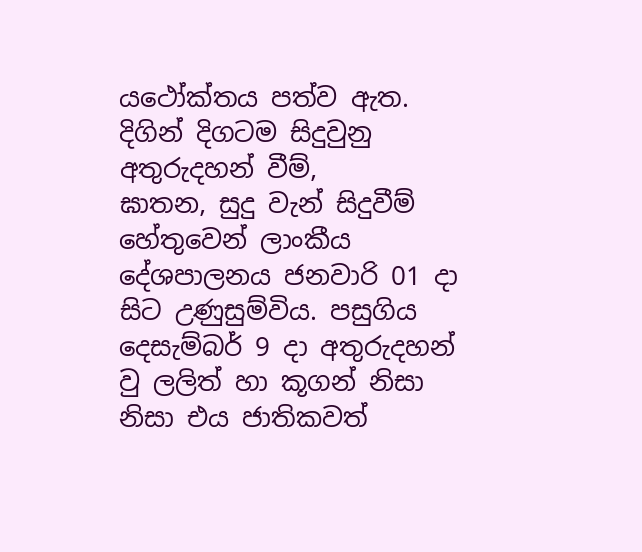යථෝක්තය පත්ව ඇත. දිගින් දිගටම සිදුවුනු අතුරුදහන් වීම්,
ඝාතන, සුදු වැන් සිදුවීම් හේතුවෙන් ලාංකීය දේශපාලනය ජනවාරි 01 දා සිට උණුසුම්විය. පසුගිය
දෙසැම්බර් 9 දා අතුරුදහන් වු ලලිත් හා කූගන් නිසා නිසා එය ජාතිකවත්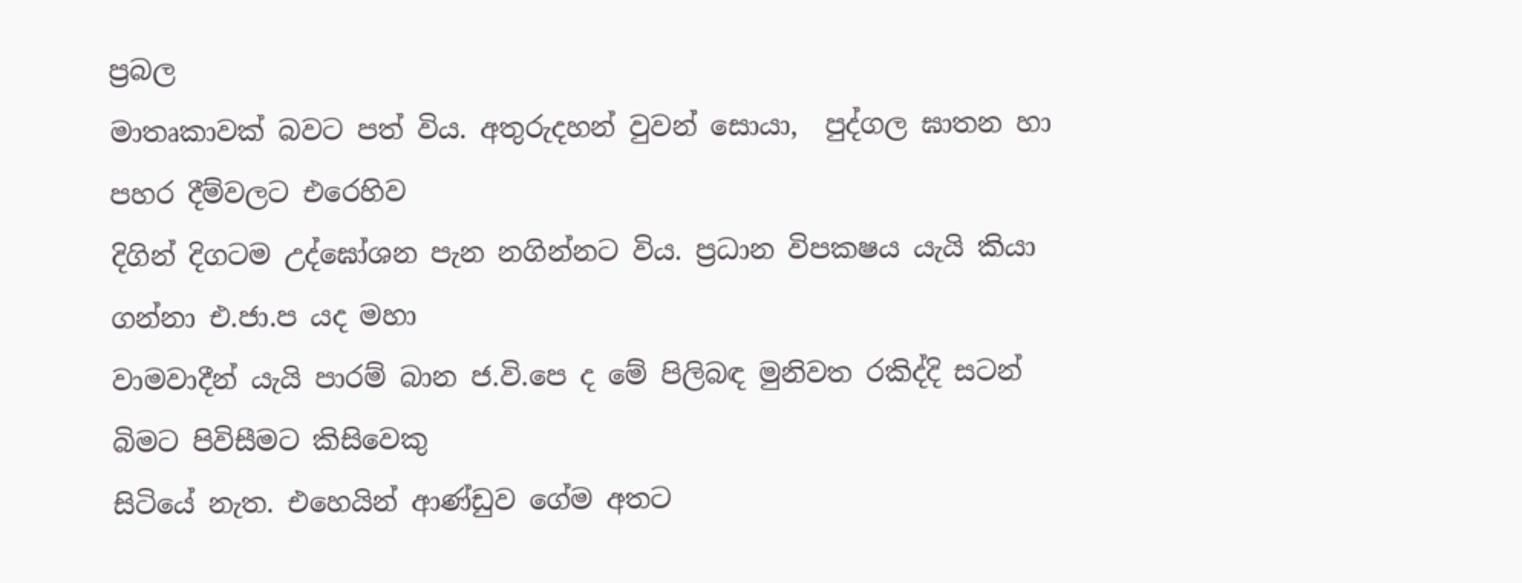ප්‍රබල
මාතෘකාවක් බවට පත් විය. අතුරුදහන් වුවන් සොයා,  පුද්ගල ඝාතන හා පහර දීම්වලට එරෙහිව
දිගින් දිගටම උද්ඝෝශන පැන නගින්නට විය. ප්‍රධාන විපකෂය යැයි කියා ගන්නා එ.ජා.ප යද මහා
වාමවාදීන් යැයි පාරම් බාන ජ.වි.පෙ ද මේ පිලිබඳ මුනිවත රකිද්දි සටන් බිමට පිවිසීමට කිසිවෙකු
සිටියේ නැත. එ‍හෙයින් ආණ්ඩුව ගේම අතට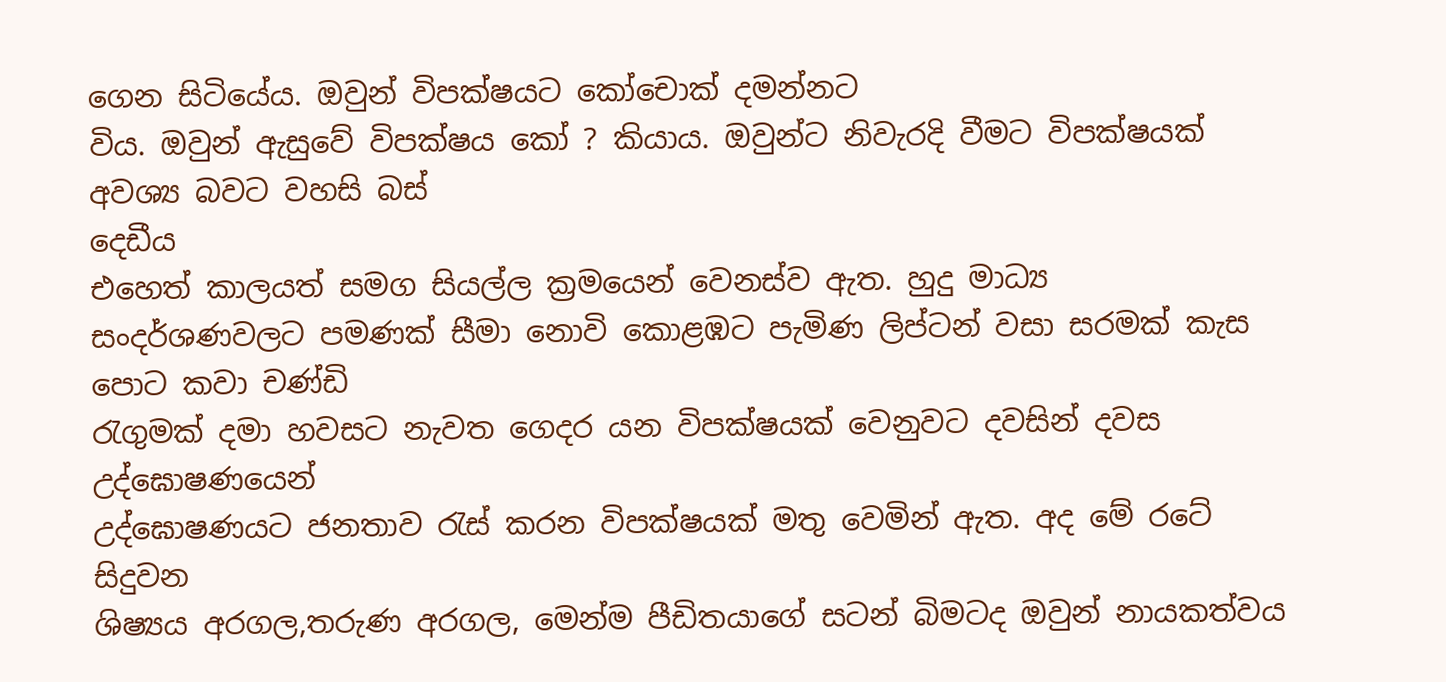ගෙන සිටියේය. ඔවුන් විපක්ෂයට කෝචොක් දමන්නට
විය. ඔවුන් ඇසුවේ විපක්ෂය කෝ ? කියාය. ඔවුන්ට නිවැරදි වීමට විපක්ෂයක් අවශ්‍ය බවට වහසි බස්
දෙඩීය
එහෙත් කාලයත් සමග සියල්ල ක්‍රමයෙන් වෙනස්ව ඇත. හුදු මාධ්‍ය
සංදර්ශණවලට පමණක් සීමා නොවි කොළඹට පැමිණ ලිප්ටන් වසා සරමක් කැස පොට කවා චණ්ඩි
රැගුමක් දමා හවසට නැවත ගෙදර යන විපක්ෂයක් වෙනුවට දවසින් දවස  උද්ඝොෂණයෙන්
උද්ඝොෂණයට ජනතාව රැස් කරන විපක්ෂයක් මතු වෙමින් ඇත. අද මේ රටේ සිදුවන
ශිෂ්‍යය අරගල,තරුණ අරගල, මෙන්ම පීඩිතයාගේ සටන් බිමටද ඔවුන් නායකත්වය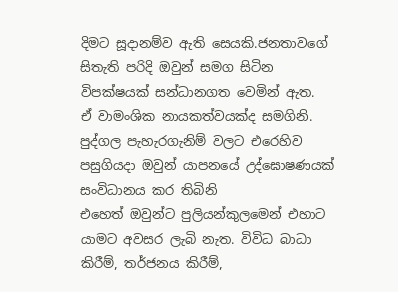දිමට සූදානම්ව ඇති සෙයකි.ජනතාවගේ සිතැති පරිදි ඔවුන් සමග සිටින විපක්ෂයක් සන්ධානගත වෙමින් ඇත.
ඒ වාමංශික නායකත්වයක්ද සමගිනි.
පුද්ගල පැහැරගැනිම් වලට එරෙහිව පසුගියදා ඔවුන් යාපනයේ උද්ඝොෂණයක් සංවිධානය කර තිබිනි
එහෙත් ඔවුන්ට පුලියන්කුලමෙන් එහාට යාමට අවසර ලැබි නැත. විවිධ බාධා කිරීම්, තර්ජනය කිරීම්,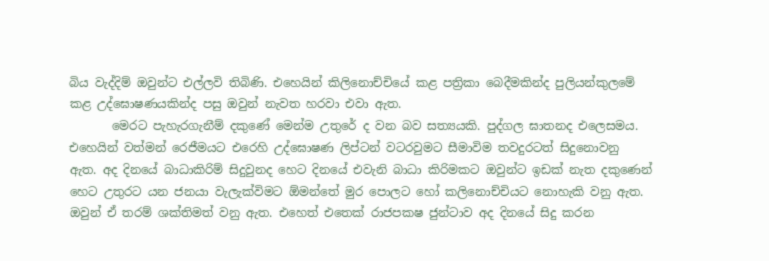බිය වැද්දිම් ඔවුන්ට එල්ලවි තිබිණි. එහෙයින් කිලිනොච්චියේ කළ පත්‍රිකා බෙදීමකින්ද පුලියන්කුලමේ
කළ උද්ඝොෂණයකින්ද පසු ඔවුන් නැවත හරවා එවා ඇත.
       මෙරට පැහැරගැනීම් දකුණේ මෙන්ම උතුරේ ද වන බව සත්‍යයකි. පුද්ගල ඝාතනද එලෙසමය.
එහෙයින් වත්මන් රෙජීමයට එරෙහි උද්ඝොෂණ ලිප්ටන් වටරවුමට සීමාවිම තවදුරටත් සිදුනොවනු
ඇත. අද දිනයේ බාධාකිරිම් සිදුවුනද හෙට දිනයේ එවැනි බාධා කිරිමකට ඔවුන්ට ඉඩක් නැත දකුණෙන්
හෙට උතුරට යන ජනයා වැලැක්විමට ඕමන්තේ මුර පොලට හෝ කලිනොච්චියට නොහැකි වනු ඇත.
ඔවුන් ඒ තරම් ශක්තිමත් වනු ඇත. එහෙත් එතෙක් රාජපකෂ ජුන්ටාව අද දිනයේ සිදු කරන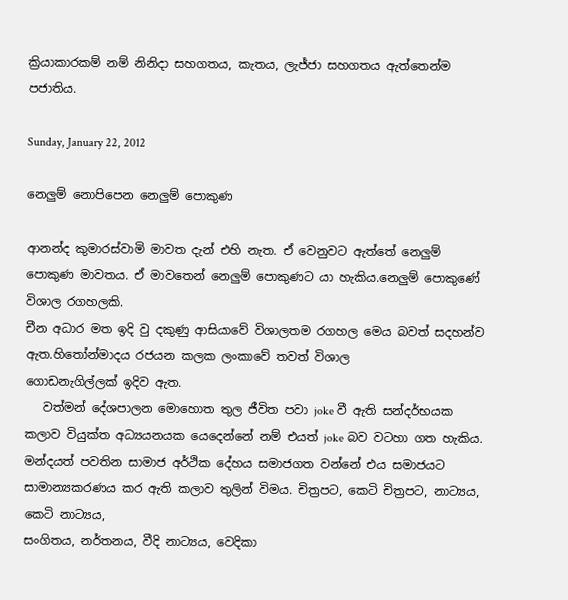ක්‍රියාකාරකම් නම් නිනිදා සහගතය, කැතය, ලැජ්ජා සහගතය ඇත්තෙන්ම පජාතිය.

Sunday, January 22, 2012

නෙලුම් නොපිපෙන නෙලුම් පොකුණ

ආනන්ද කුමාරස්වාමි මාවත දැන් එහි නැත. ඒ වෙනුවට ඇත්තේ නෙලුම් පොකුණ මාවතය. ඒ මාව‍තෙන් නෙලුම් පොකුණට යා හැකිය.නෙලුම් පොකු‍ණේ විශාල රගහලකි.
චීන අධාර මත ඉදි වු දකුණු ආසියාවේ විශාලතම රගහල මෙය බවත් සදහන්ව ඇත.හිතෝන්මාදය රජයන කලක ලංකාවේ තවත් විශාල
ගොඩනැගිල්ලක් ඉදිව ඇත.
   වත්මන් දේශපාලන මොහොත තුල ජීවිත පවා joke වී ඇති සන්දර්භයක කලාව වියුක්ත අධ්‍යයනයක යෙදෙන්නේ නම් එයත් joke බව වටහා ගත හැකිය.
මන්දයත් පවතින සාමාජ අර්ථික දේහය සමාජගත වන්නේ එය සමාජයට සාමාන්‍යකරණය කර ඇති කලාව තුලින් විමය. චිත්‍රපට, කෙටි චිත්‍රපට, නාට්‍යය, කෙටි නාට්‍යය,
සංගිතය, නර්තනය, වීදි නාට්‍යය, වෙදිකා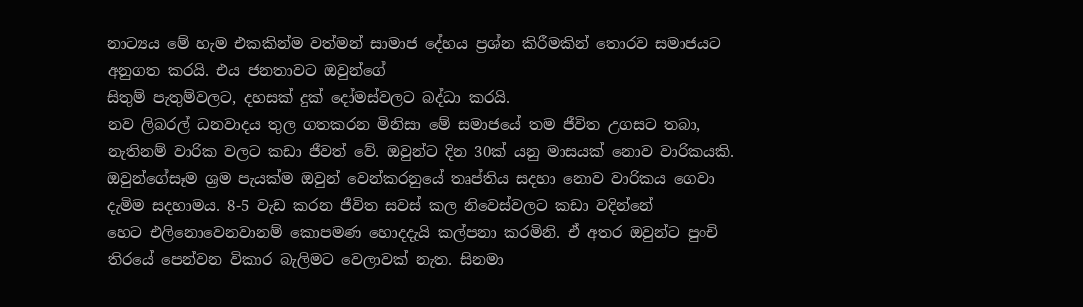නාට්‍යය මේ හැම එකකින්ම වත්මන් සාමාජ දේහය ප්‍රශ්න කිරීමකින් තොරව සමාජයට අනුගත කරයි. එය ජනතාවට ඔවුන්ගේ
සිතුම් පැතුම්වලට, දහසක් දුක් දෝමස්වලට බද්ධා කරයි.
නව ලිබරල් ධනවාදය තුල ගතකරන මිනිසා මේ සමාජයේ තම ජීවිත උගසට තබා, නැතිනම් වාරික වලට කඩා ජීවත් වේ. ඔවුන්ට දින 30ක් යනු මාසයක් නොව වාරිකයකි.
ඔවුන්ගේසෑම ශ්‍රම පැයක්ම ඔවුන් වෙන්කරනුයේ තෘප්තිය සදහා නොව වාරිකය ගෙවා දැමිම සදහාමය. 8-5 වැඩ කරන ජීවිත සවස් කල නිවෙස්වලට කඩා වදින්නේ
හෙට එලිනොවෙනවානම් කොපමණ හොදදැයි කල්පනා කරමිනි. ඒ අතර ඔවුන්ට පුංචි තිරයේ පෙන්වන විකාර බැලිමට වෙලාවක් නැත. සිනමා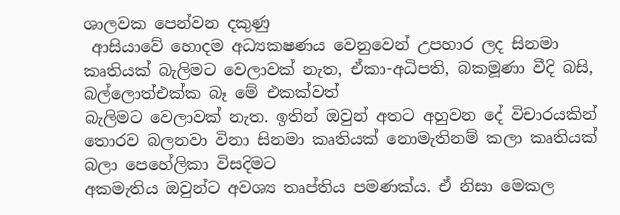ශාලවක පෙන්වන දකුණු
 ආසියාවේ හොදම අධ්‍යකෂණය වෙනුවෙන් උපහාර ලද සිනමා කෘතියක් බැලිමට වෙලාවක් නැත, ඒකා-අධිපති, බකමූණා වීදි බසි, බල්ලොත්එක්ක බෑ මේ එකක්වත්
බැලිමට වෙලාවක් නැත. ඉතින් ඔවුන් අතට අහුවන දේ විචාරයකින් තොරව බලනවා විනා සිනමා කෘතියක් නොමැතිනම් කලා කෘතියක් බලා පෙහේලිකා විසදිමට
අකමැතිය ඔවුන්ට අවශ්‍ය තෘප්තිය පමණක්ය. ඒ නිසා මෙකල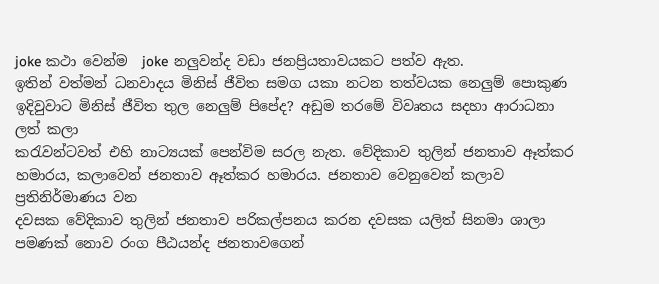joke කථා වෙන්ම  joke නලුවන්ද වඩා ජනප්‍රියතාවයකට පත්ව ඇත.
ඉතින් වත්මන් ධනවාදය මිනිස් ජීවිත සමග යකා නටන තත්වයක නෙලුම් පොකුණ ඉදිවුවාට මිනිස් ජීවිත තුල නෙලුම් පිපේද? අඩුම තරමේ විවෘතය සදහා ආරාධනා ලත් කලා
කරැවන්ටවත් එහි නාට්‍යයක් පෙන්විම සරල නැත. වේදිකාව තුලින් ජනතාව ඈත්කර හමාරය, කලාවෙන් ජනතාව ඈත්කර හමාරය. ජනතාව වෙනුවෙන් කලාව ප්‍රතිනිර්මාණය වන
දවසක වේදිකාව තුලින් ජනතාව පරිකල්පනය කරන දවසක යලිත් සිනමා ශාලා පමණක් නොව රංග පීඨයන්ද ජනතාවගෙන්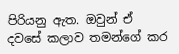පිරියනු ඇත. ඔවුන් ඒ දවසේ කලාව තමන්ගේ කර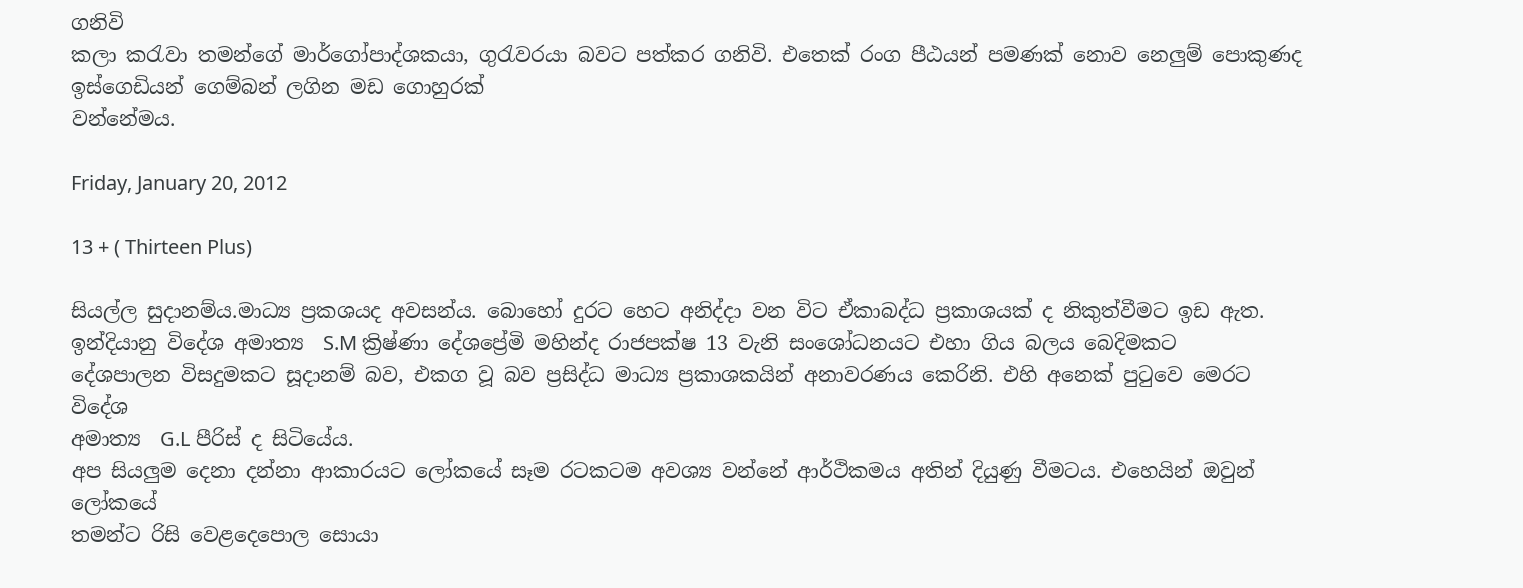ගනිවි
කලා කරැවා තමන්ගේ මාර්ගෝපාද්ශකයා, ගුරැවරයා බවට පත්කර ගනිවි. එතෙක් රංග පීඨයන් පමණක් නොව නෙලුම් පොකුණද ඉස්ගෙඩියන් ගෙම්බන් ලගින මඩ ගොහුරක්
වන්නේමය.

Friday, January 20, 2012

13 + ( Thirteen Plus)

සියල්ල සුදානම්ය.මාධ්‍ය ප්‍රකශයද අවසන්ය. බොහෝ දුරට හෙට අනිද්දා වන විට ඒකාබද්ධ ප්‍රකාශයක් ද නිකුත්වීමට ඉඩ ඇත.
ඉන්දියානු විදේශ අමාත්‍ය  S.M ක්‍රිෂ්ණා දේශප්‍රේමි මහින්ද රාජපක්ෂ 13 වැනි සංශෝධනයට එහා ගිය බලය බෙදිමකට
දේශපාලන විසදුමකට සූදානම් බව, එකග වූ බව ප්‍රසිද්ධ මාධ්‍ය ප්‍රකාශකයින් අනාවරණය කෙරිනි. එහි අනෙක් පුටුවෙ මෙරට විදේශ
අමාත්‍ය  G.L පීරිස් ද සිටියේය.
අප සියලුම දෙනා දන්නා ආකාරයට ලෝකයේ සෑම රටකටම අවශ්‍ය වන්නේ ආර්ථිකමය අතින් දියුණු වීමටය. එහෙයින් ඔවුන් ලෝකයේ
තමන්ට රිසි වෙළදෙපොල සොයා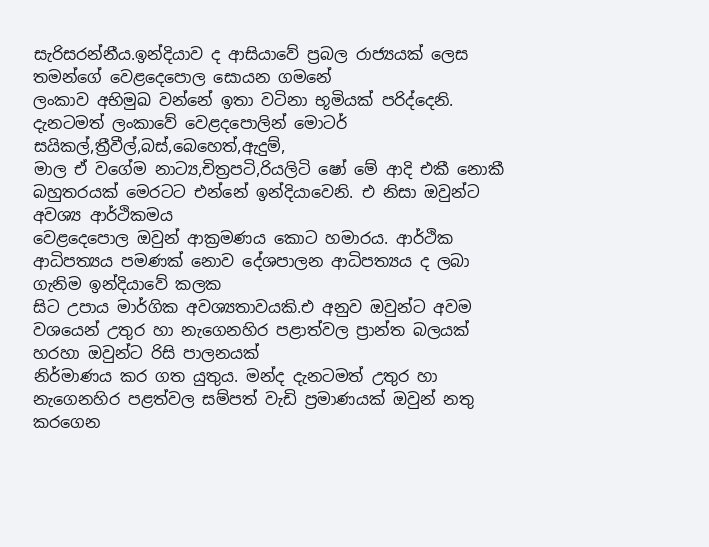සැරිසරන්නීය.ඉන්දියාව ද ආසියාවේ ප්‍රබල රාජ්‍යයක් ලෙස තමන්ගේ වෙළදෙපොල සොයන ගමනේ
ලංකාව අභිමුඛ වන්නේ ඉතා වටිනා භූමියක් පරිද්දෙනි. දැනටමත් ලංකාවේ වෙළදපොලින් මොටර් සයිකල්,ත්‍රීවීල්,බස්,බෙහෙත්,ඇදුම්,
මාල ඒ වගේම නාට්‍ය,චිත්‍රපටි,රියලිටි ෂෝ මේ ආදි එකී නොකී බහුතරයක් මෙරටට එන්නේ ඉන්දියාවෙනි. එ නිසා ඔවුන්ට අවශ්‍ය ආර්ථිකමය
වෙළදෙපොල ඔවුන් ආක්‍රමණය කොට හමාරය. ආර්ථික ආධිපත්‍යය පමණක් නොව දේශපාලන ආධිපත්‍යය ද ලබා ගැනිම ඉන්දියාවේ කලක
සිට උපාය මාර්ගික අවශ්‍යතාවයකි.එ අනුව ඔවුන්ට අවම වශයෙන් උතුර හා නැගෙනහිර පළාත්වල ප්‍රාන්ත බලයක් හරහා ඔවුන්ට රිසි පාලනයක්
නිර්මාණය කර ගත යුතුය. මන්ද දැනටමත් උතුර හා නැගෙනහිර පළත්වල සම්පත් වැඩි ප්‍රමාණයක් ඔවුන් නතු කරගෙන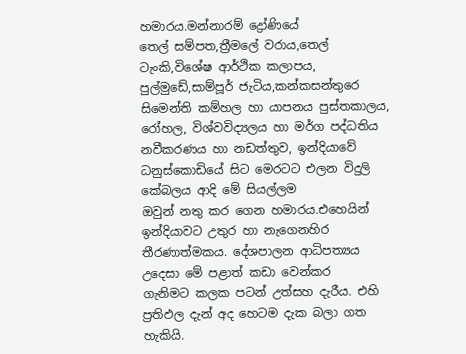හමාරය.මන්නාරම් ද්‍රෝණියේ
තෙල් සම්පත,ත්‍රීමලේ වරාය,තෙල් ටැංකි,විශේෂ ආර්ථික කලාපය, පුල්මුඩේ,සාම්පූර් ජැටිය,කන්කසන්තුරෙ සිමෙන්ති කම්හල හා යාපනය පුස්තකාලය,
රෝහල, විශ්වවිද්‍යලය හා මර්ග පද්ධතිය නවීකරණය හා නඩත්තුව, ඉන්දියාවේ ධනුස්කොඩියේ සිට මෙරටට එලන විදුලි කේබලය ආදි මේ සියල්ලම
ඔවුන් නතු කර ගෙන හමාරය.එහෙයින් ඉන්දියාවට උතුර හා නැගෙනහිර තීරණාත්මකය. දේශපාලන ආධිපත්‍යය උදෙසා මේ පළාත් කඩා වෙන්කර
ගැනිමට කලක පටන් උත්සහ දැරීය. එහි ප්‍රතිඵල දැන් අද හෙටම දැක බලා ගත හැකියි.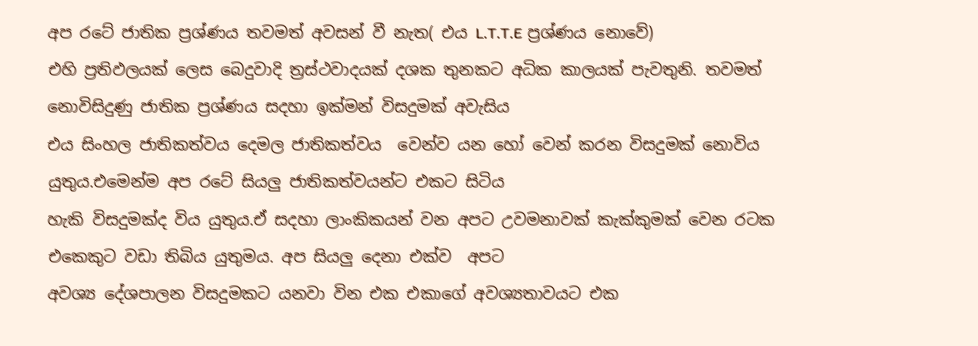අප රටේ ජාතික ප්‍රශ්ණය තවමත් අවසන් වී නැත( එය L.T.T.E ප්‍රශ්ණය නොවේ)
එහි ප්‍රතිඵලයක් ලෙස බෙදුවාදි ත්‍රස්ථවාදයක් දශක තුනකට අධික කාලයක් පැවතුනි. තවමත් නොවිසිදුණු ජාතික ප්‍රශ්ණය සදහා ඉක්මන් විසදුමක් අවැසිය
එය සිංහල ජාතිකත්වය දෙමල ජාතිකත්වය  වෙන්ව යන හෝ වෙන් කරන විසදුමක් නොවිය යුතුය.එමෙන්ම අප රටේ සියලු ජාතිකත්වයන්ට එකට සිටිය
හැකි විසදුමක්ද විය යුතුය.ඒ සදහා ලාංකිකයන් වන අපට උවමනාවක් කැක්කුමක් වෙන රටක එකෙකුට වඩා තිබිය යුතුමය. අප සියලු දෙනා එක්ව  අපට
අවශ්‍ය දේශපාලන විසදුමකට යනවා වින එක එකාගේ අවශ්‍යතාවයට එක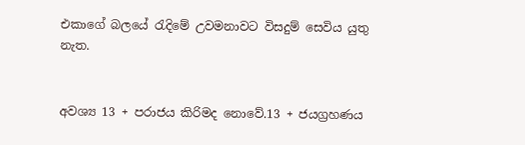එකාගේ බලයේ රැදිමේ උවමනාවට විසදුම් සෙවිය යුතු නැත.


අවශ්‍ය 13 + පරාජය කිරිමද නොවේ.13 + ජයග්‍රහණය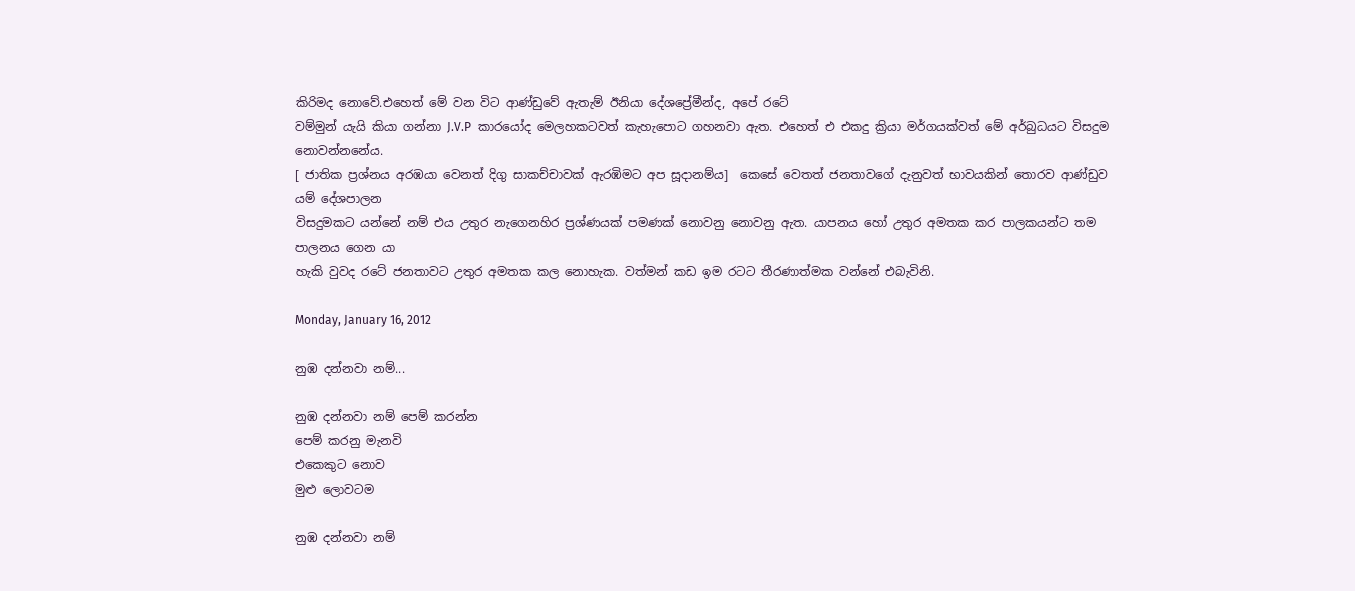කිරිමද නොවේ.එහෙත් මේ වන විට ආණ්ඩුවේ ඇතැම් ඊනියා දේශප්‍රේමීන්ද, අපේ රටේ
වම්මුන් යැයි කියා ගන්නා J.V.P  කාරයෝද මෙලහකටවත් කැහැපොට ගහනවා ඇත. එහෙත් එ එකදු ක්‍රියා මර්ගයක්වත් මේ අර්බුධයට විසදුම නොවන්නනේය.
[ ජාතික ප්‍රශ්නය අරඹයා වෙනත් දිගු සාකච්චාවක් ඇරඹිමට අප සූදානම්ය]  කෙසේ වෙතත් ජනතාවගේ දැනුවත් භාවයකින් තොරව ආණ්ඩුව යම් දේශපාලන
විසදුමකට යන්නේ නම් එය උතුර නැගෙනහිර ප්‍රශ්ණයක් පමණක් නොවනු නොවනු ඇත. යාපනය හෝ උතුර අමතක කර පාලකයන්ට තම පාලනය ගෙන යා
හැකි වුවද රටේ ජනතාවට උතුර අමතක කල නොහැක. වත්මන් කඩ ඉම රටට තීරණාත්මක වන්නේ එබැවිනි.

Monday, January 16, 2012

නුඹ දන්නවා නම්...

නුඹ දන්නවා නම් පෙම් කරන්න
පෙම් කරනු මැනවි
එකෙකුට නොව
මුළු ලොවටම

නුඹ දන්නවා නම්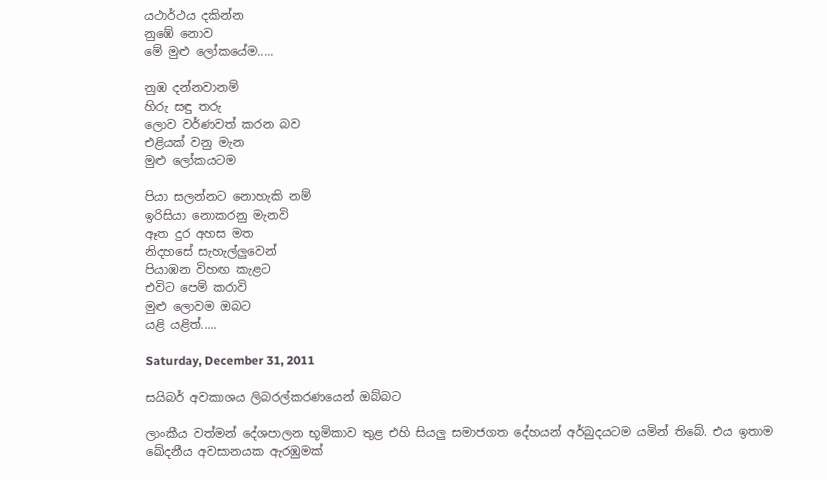යථාර්ථය දකින්න
නුඹේ නොව
මේ මුළු ලෝකයේම.....

නුඹ දන්නවානම්
හිරු සඳු තරු
ලොව වර්ණවත් කරන බව
එළියක් වනු මැන
මුළු ලෝකයටම

පියා සලන්නට නොහැකි නම්
ඉරිසියා නොකරනු මැනවි
ඈත දුර අහස මත
නිදහසේ සැහැල්ලුවෙන්
පියාඹන විහඟ කැළට
එවිට පෙම් කරාවි
මුළු ලොවම ඔබට
යළි යළිත්.....

Saturday, December 31, 2011

සයිබර් අවකාශය ලිබරල්කරණයෙන් ඔබ්බට

ලාංකීය වත්මන් දේශපාලන භූමිකාව තුළ එහි සියලු සමාජගත දේහයන් අර්බුදයටම යමින් තිබේ. එය ඉතාම ඛේදනීය අවසානයක ඇරඹුමක්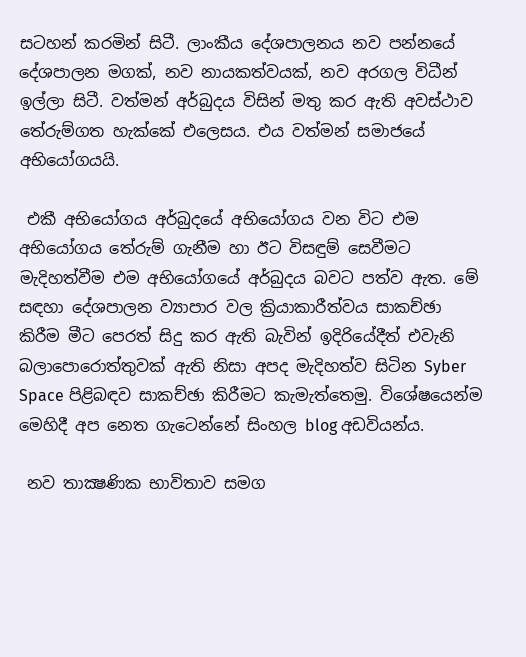සටහන් කරමින් සිටී. ලාංකීය දේශපාලනය නව පන්නයේ දේශපාලන මගක්, නව නායකත්වයක්, නව අරගල විධීන් ඉල්ලා සිටී. වත්මන් අර්බුදය විසින් මතු කර ඇති අවස්ථාව තේරුම්ගත හැක්කේ එලෙසය. එය වත්මන් සමාජයේ අභියෝගයයි.

 එකී අභියෝගය අර්බුදයේ අභියෝගය වන විට එම අභියෝගය තේරුම් ගැනීම හා ඊ‍ට විසඳුම් සෙවීමට මැදිහත්වීම එම අභියෝගයේ අර්බුදය බවට පත්ව ඇත. මේ සඳහා දේශපාලන ව්‍යාපාර වල ක්‍රියාකාරීත්වය සාකච්ඡා කිරීම ‍මීට‍ පෙරත් සිදු කර ඇති බැවින් ඉදිරියේදීත් එවැනි බලාපොරොත්තුවක් ඇති නිසා අපද මැදිහත්ව සිටින Syber Space පිළිබඳව සාකච්ඡා කිරීමට කැ‍මැත්තෙමු. විශේෂයෙන්ම මෙහිදී අප නෙත ගැටෙන්නේ සිංහල blog අඩවියන්ය.

 නව තාක්‍ෂණික භාවිතාව සමග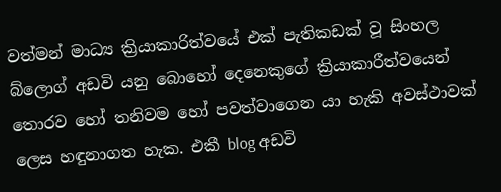වත්මන් මාධ්‍ය ක්‍රියාකාරිත්වයේ එක් පැතිකඩක් වූ සිංහල බ්ලොග් අඩවි යනු බොහෝ දෙනෙකුගේ ක්‍රියාකාරීත්වයෙන් තොරව හෝ තනිවම හෝ පවත්වාගෙන යා හැකි අවස්ථාවක් ලෙස හඳුනාගත හැක. එකී blog අඩවි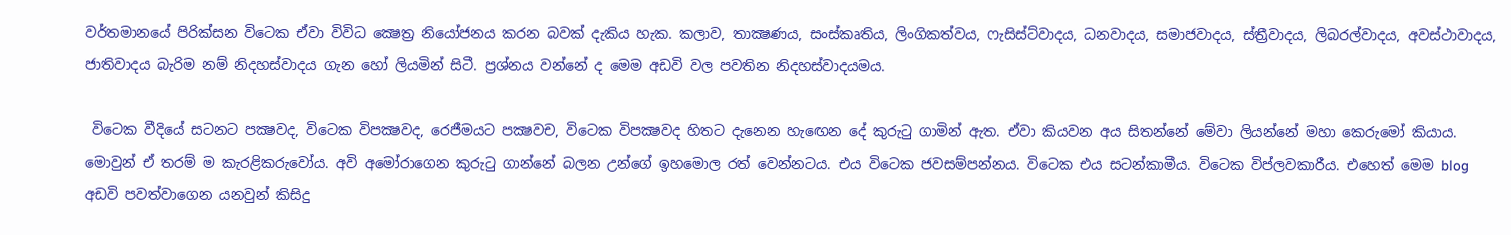වර්තමානයේ පිරික්සන විටෙක ඒවා විවිධ ක්‍ෂෙත්‍ර නියෝජනය කරන බවක් දැකිය හැක. කලාව, තාක්‍ෂණය, සංස්කෘතිය, ලිංගිකත්වය, ෆැසිස්ට්වාදය, ධනවාදය, සමාජවාදය, ස්ත්‍රීවාදය, ලිබරල්වාදය, අවස්ථාවාදය, ජාතිවාදය බැරිම නම් නිදහස්වාදය ගැන හෝ ලියමින් සිටී. ප්‍රශ්නය වන්නේ ද මෙම අඩවි වල පවතින නිදහස්වාදයමය.

 විටෙක වීදියේ සටනට පක්‍ෂවද, විටෙක විපක්‍ෂවද, රෙජීමයට පක්‍ෂවච, විටෙක විපක්‍ෂවද හිතට දැනෙන හැඟෙන දේ කුරුටු ගාමින් ඇත. ඒවා කියවන අය සිතන්නේ මේවා ලියන්නේ මහා කෙරුමෝ කියාය. මොවුන් ඒ තරම් ම කැරළිකරුවෝය. අවි අමෝරා‍ගෙන කුරුටු ගාන්නේ බලන උන්ගේ ඉහමොල රත් වෙන්නටය. එය විටෙක ජවසම්පන්නය. විටෙක එය සටන්කාමීය. විටෙක විප්ලවකාරීය. එහෙත් මෙම blog අඩවි පවත්වාගෙන යනවුන් කිසිදු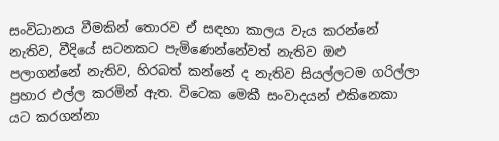සංවිධානය වීමකින් තොරව ඒ සඳහා කාලය වැය කරන්නේ නැතිව, වීදියේ සටනකට පැමිණෙන්නේවත් නැතිව ඔළු පලාගන්නේ නැතිව, හිරබත් කන්නේ ද නැතිව සියල්ලටම ගරිල්ලා ප්‍රහාර එල්ල කරමින් ඇත. විටෙක මෙකී සංවාදයන් එකිනෙකා යට කරගන්නා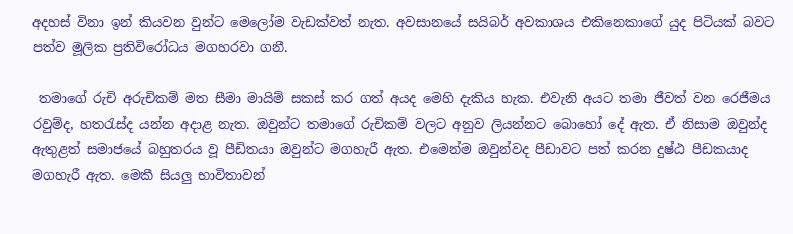අදහස් විනා ඉන් කියවන වුන්ට මෙලෝම වැඩක්වත් නැත. අවසානයේ සයිබර් අවකාශය එකිනෙකාගේ යුද පිටියක් බවට පත්ව මූලික ප්‍රතිවිරෝධය මගහරවා ගනී.

 තමාගේ රුචි අරුචිකම් මත සීමා මායිම් සකස් කර ගත් අයද මෙහි දැකිය හැක. එවැනි අයට තමා ජීවත් වන රෙජීමය රවුම්ද, හතරැස්ද යන්න අදාළ නැත. ඔවුන්ට තමාගේ රුචිකම් වලට අනුව ලියන්නට බොහෝ දේ ඇත. ඒ නිසාම ඔවුන්ද ඇතුළත් සමාජයේ බහුතරය වූ පීඩිතයා ඔවුන්ට මගහැරී ඇත. එමෙන්ම ඔවුන්වද පීඩාවට පත් කරන දුෂ්ඨ පීඩකයාද මගහැරී ඇත. මෙකී සියලු භාවිතාවන්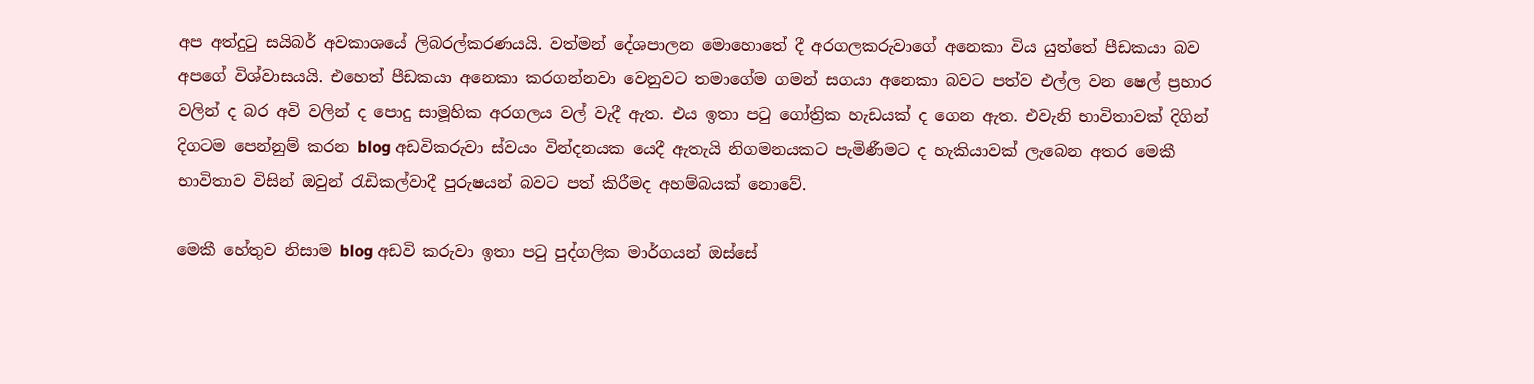අප අත්දුටු සයිබර් අවකාශයේ ලිබරල්කරණයයි. වත්මන් දේශපාලන මොහොතේ දී අරගලකරුවාගේ අනෙකා විය යුත්තේ පීඩකයා බව අපගේ විශ්වාසයයි. එහෙත් පීඩකයා අනෙකා කරගන්නවා වෙනුවට තමාගේම ගමන් සගයා අනෙකා බවට පත්ව එල්ල වන ෂෙල් ප්‍රහාර වලින් ද බර අවි වලින් ද පොදු සාමූහික අරගලය වල් වැදී ඇත. එය ඉතා පටු ගෝත්‍රික හැඩයක් ද ගෙන ඇත. එවැනි භාවිතාවක් දිගින් දිගටම පෙන්නුම් කරන blog අඩවිකරුවා ස්වයං වින්දනයක යෙදී ඇතැයි නිගමනයකට පැමිණීමට ද හැකියාවක් ‍ලැබෙන අතර මෙකී භාවිතාව විසින් ඔවුන් රැඩිකල්වාදී පුරුෂයන් බවට පත් කිරීමද අහම්බයක් නොවේ.

මෙකී හේතුව නිසාම blog අඩවි කරුවා ඉතා පටු පුද්ගලික මාර්ගයන් ඔස්සේ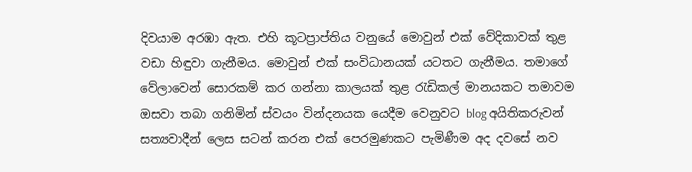දිවයාම අරඹා ඇත. එහි කූටප්‍රාප්තිය වනුයේ මොවුන් එක් වේදිකාවක් තුළ වඩා හිඳුවා ගැනීමය. මොවුන් එක් සංවිධානයක් යටතට ගැනීමය. තමාගේ වේලාවෙන් සොරකම් කර ගන්නා කාලයක් තුළ රැඩිකල් මානයකට තමාවම ඔසවා තබා ගනිමින් ස්වයං වින්දනයක යෙදීම වෙනුවට blog අයිතිකරුවන් සත්‍යවාදීන් ලෙස සටන් කරන එක් පෙරමුණකට පැමිණීම අද දවසේ නව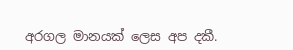අරගල මානයක් ලෙස අප දකී.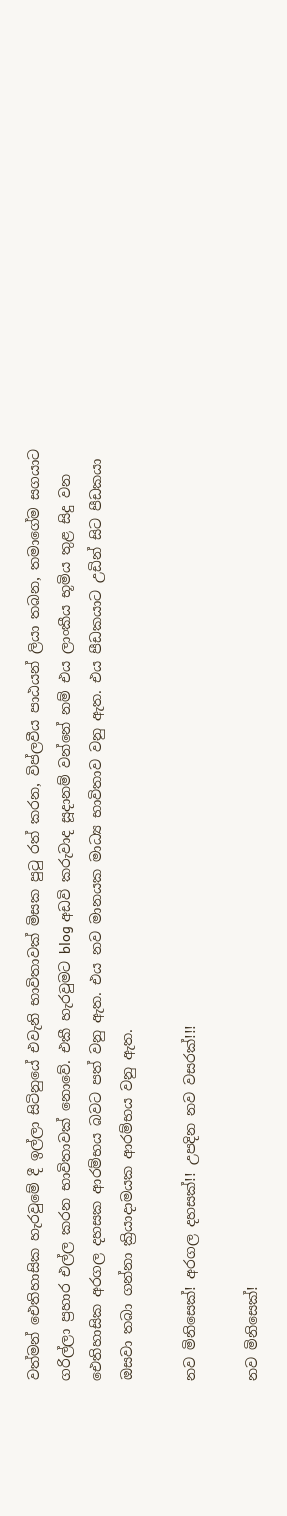වත්මන් ඓතිහාසික හැරවුමේ දී ඉල්ලා සිටිනුයේ එවැනි භාවිතාවක් මිසක පුටු රත් කරන, විප්ලවීය පාඨයන් ලියා තබන, තමාගේම සගයාට ගරිල්ලා ප්‍රහාර එල්ල කරන භාවිතාවක් නොවේ. එකී හැරවුමට blog අඩවි කරුවාද සූදානම් වන්නේ නම් එය ලාංකීය භූමිය තුළ සිදු වන ඓතිහාසික අරගල දහසක ආරම්භය බවට පත් වනු ඇත. එය නව මානයක මාධ්‍ය භාවිතාව වනු ඇත. එය පීඩකයාට උඩින් සිට පීඩකයා ඔසවා තබා ගන්නා ක්‍රියාදාමයක ආරම්භය වනු ඇත.

නව මිනිසෙක්! අරගල දහසක්!! උපදින නව වසරක්!!!

නව මිනිසෙක්!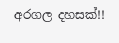අරගල දහසක්!!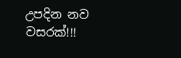උපදින නව වසරක්!!!